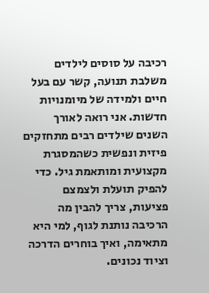רכיבה על סוסים לילדים משלבת תנועה, קשר עם בעל חיים ולמידה של מיומנויות חדשות. אני רואה לאורך השנים שילדים רבים מתחזקים פיזית ונפשית כשהמסגרת מקצועית ומותאמת גיל. כדי להפיק תועלת ולצמצם פציעות, צריך להבין מה הרכיבה נותנת לגוף, למי היא מתאימה, ואיך בוחרים הדרכה וציוד נכונים.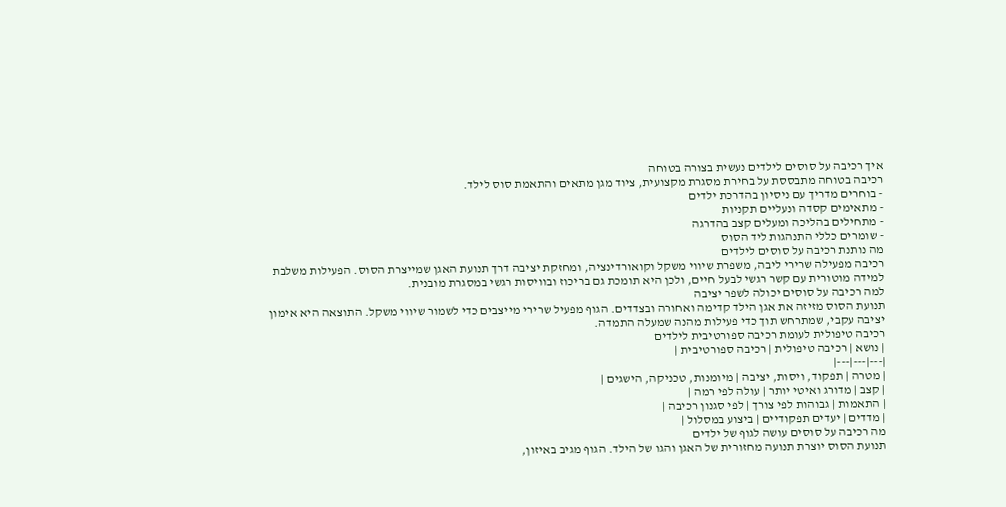איך רכיבה על סוסים לילדים נעשית בצורה בטוחה
רכיבה בטוחה מתבססת על בחירת מסגרת מקצועית, ציוד מגן מתאים והתאמת סוס לילד.
- בוחרים מדריך עם ניסיון בהדרכת ילדים
- מתאימים קסדה ונעליים תקניות
- מתחילים בהליכה ומעלים קצב בהדרגה
- שומרים כללי התנהגות ליד הסוס
מה נותנת רכיבה על סוסים לילדים
רכיבה מפעילה שרירי ליבה, משפרת שיווי משקל וקואורדינציה, ומחזקת יציבה דרך תנועת האגן שמייצרת הסוס. הפעילות משלבת למידה מוטורית עם קשר רגשי לבעל חיים, ולכן היא תומכת גם בריכוז ובוויסות רגשי במסגרת מובנית.
למה רכיבה על סוסים יכולה לשפר יציבה
תנועת הסוס מזיזה את אגן הילד קדימה ואחורה ובצדדים. הגוף מפעיל שרירי מייצבים כדי לשמור שיווי משקל. התוצאה היא אימון יציבה עקבי, שמתרחש תוך כדי פעילות מהנה שמעלה התמדה.
רכיבה טיפולית לעומת רכיבה ספורטיבית לילדים
| נושא | רכיבה טיפולית | רכיבה ספורטיבית |
|---|---|---|
| מטרה | תפקוד, ויסות, יציבה | מיומנות, טכניקה, הישגים |
| קצב | מדורג ואיטי יותר | עולה לפי רמה |
| התאמות | גבוהות לפי צורך | לפי סגנון רכיבה |
| מדדים | יעדים תפקודיים | ביצוע במסלול |
מה רכיבה על סוסים עושה לגוף של ילדים
תנועת הסוס יוצרת תנועה מחזורית של האגן והגו של הילד. הגוף מגיב באיזון,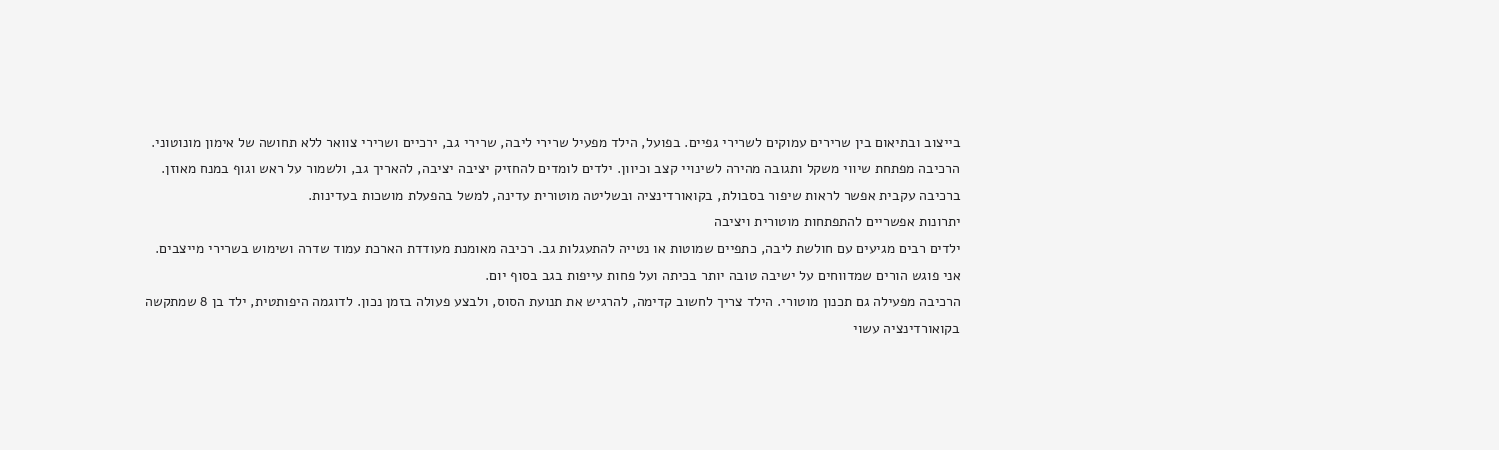בייצוב ובתיאום בין שרירים עמוקים לשרירי גפיים. בפועל, הילד מפעיל שרירי ליבה, שרירי גב, ירכיים ושרירי צוואר ללא תחושה של אימון מונוטוני.
הרכיבה מפתחת שיווי משקל ותגובה מהירה לשינויי קצב וכיוון. ילדים לומדים להחזיק יציבה יציבה, להאריך גב, ולשמור על ראש וגוף במנח מאוזן. ברכיבה עקבית אפשר לראות שיפור בסבולת, בקואורדינציה ובשליטה מוטורית עדינה, למשל בהפעלת מושכות בעדינות.
יתרונות אפשריים להתפתחות מוטורית ויציבה
ילדים רבים מגיעים עם חולשת ליבה, כתפיים שמוטות או נטייה להתעגלות גב. רכיבה מאומנת מעודדת הארכת עמוד שדרה ושימוש בשרירי מייצבים. אני פוגש הורים שמדווחים על ישיבה טובה יותר בכיתה ועל פחות עייפות בגב בסוף יום.
הרכיבה מפעילה גם תכנון מוטורי. הילד צריך לחשוב קדימה, להרגיש את תנועת הסוס, ולבצע פעולה בזמן נכון. לדוגמה היפותטית, ילד בן 8 שמתקשה בקואורדינציה עשוי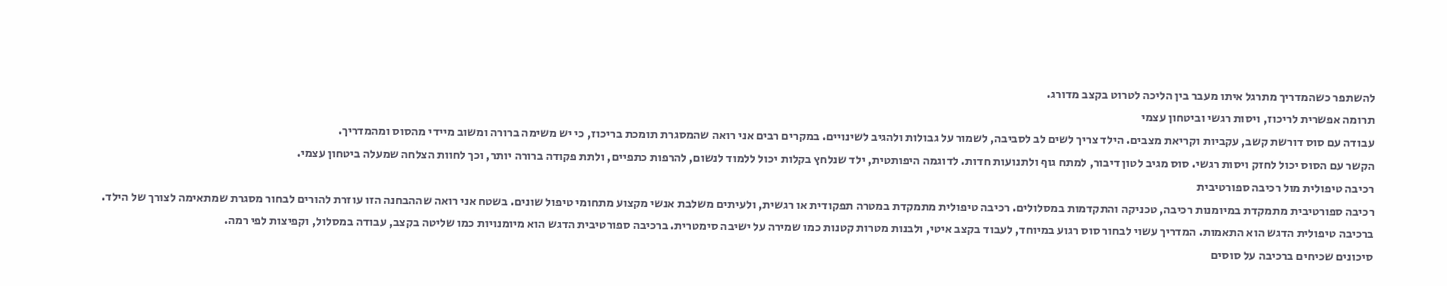להשתפר כשהמדריך מתרגל איתו מעבר בין הליכה לטרוט בקצב מדורג.
תרומה אפשרית לריכוז, ויסות רגשי וביטחון עצמי
עבודה עם סוס דורשת קשב, עקביות וקריאת מצבים. הילד צריך לשים לב לסביבה, לשמור על גבולות ולהגיב לשינויים. במקרים רבים אני רואה שהמסגרת תומכת בריכוז, כי יש משימה ברורה ומשוב מיידי מהסוס ומהמדריך.
הקשר עם הסוס יכול לחזק ויסות רגשי. סוס מגיב לטון דיבור, למתח גוף ולתנועות חדות. לדוגמה היפותטית, ילד שנלחץ בקלות יכול ללמוד לנשום, להרפות כתפיים, ולתת פקודה ברורה יותר, וכך לחוות הצלחה שמעלה ביטחון עצמי.
רכיבה טיפולית מול רכיבה ספורטיבית
רכיבה ספורטיבית מתמקדת במיומנות רכיבה, טכניקה והתקדמות במסלולים. רכיבה טיפולית מתמקדת במטרה תפקודית או רגשית, ולעיתים משלבת אנשי מקצוע מתחומי טיפול שונים. בשטח אני רואה שההבחנה הזו עוזרת להורים לבחור מסגרת שמתאימה לצורך של הילד.
ברכיבה טיפולית הדגש הוא התאמות. המדריך עשוי לבחור סוס רגוע במיוחד, לעבוד בקצב איטי, ולבנות מטרות קטנות כמו שמירה על ישיבה סימטרית. ברכיבה ספורטיבית הדגש הוא מיומנויות כמו שליטה בקצב, עבודה במסלול, וקפיצות לפי רמה.
סיכונים שכיחים ברכיבה על סוסים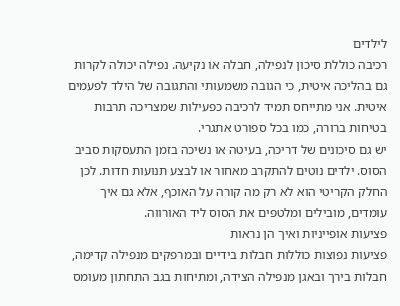לילדים
רכיבה כוללת סיכון לנפילה, חבלה או נקיעה. נפילה יכולה לקרות גם בהליכה איטית, כי הגובה משמעותי והתגובה של הילד לפעמים איטית. אני מתייחס תמיד לרכיבה כפעילות שמצריכה תרבות בטיחות ברורה, כמו בכל ספורט אתגרי.
יש גם סיכונים של דריכה, בעיטה או נשיכה בזמן התעסקות סביב הסוס. ילדים נוטים להתקרב מאחור או לבצע תנועות חדות. לכן החלק הקריטי הוא לא רק מה קורה על האוכף, אלא גם איך עומדים, מובילים ומלטפים את הסוס ליד האורווה.
פציעות אופייניות ואיך הן נראות
פציעות נפוצות כוללות חבלות בידיים ובמרפקים מנפילה קדימה, חבלות בירך ובאגן מנפילה הצידה, ומתיחות בגב התחתון מעומס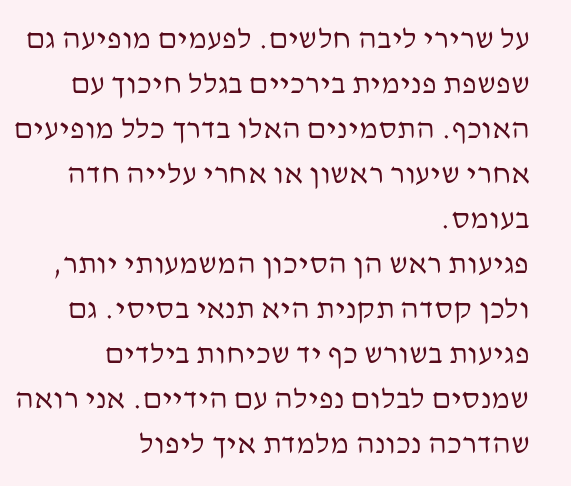על שרירי ליבה חלשים. לפעמים מופיעה גם שפשפת פנימית בירכיים בגלל חיכוך עם האוכף. התסמינים האלו בדרך כלל מופיעים אחרי שיעור ראשון או אחרי עלייה חדה בעומס.
פגיעות ראש הן הסיכון המשמעותי יותר, ולכן קסדה תקנית היא תנאי בסיסי. גם פגיעות בשורש כף יד שכיחות בילדים שמנסים לבלום נפילה עם הידיים. אני רואה שהדרכה נכונה מלמדת איך ליפול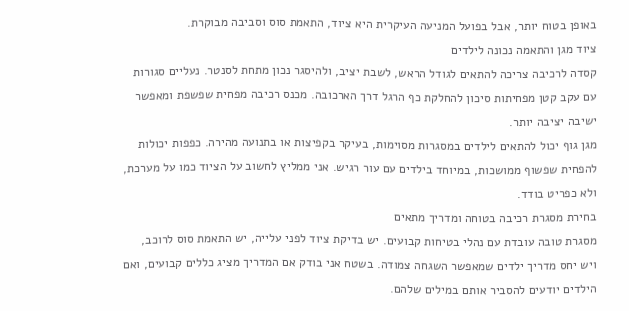באופן בטוח יותר, אבל בפועל המניעה העיקרית היא ציוד, התאמת סוס וסביבה מבוקרת.
ציוד מגן והתאמה נכונה לילדים
קסדה לרכיבה צריכה להתאים לגודל הראש, לשבת יציב, ולהיסגר נכון מתחת לסנטר. נעליים סגורות עם עקב קטן מפחיתות סיכון להחלקת כף הרגל דרך הארכובה. מכנס רכיבה מפחית שפשפת ומאפשר ישיבה יציבה יותר.
מגן גוף יכול להתאים לילדים במסגרות מסוימות, בעיקר בקפיצות או בתנועה מהירה. כפפות יכולות להפחית שפשוף ממושכות, במיוחד בילדים עם עור רגיש. אני ממליץ לחשוב על הציוד כמו על מערכת, ולא כפריט בודד.
בחירת מסגרת רכיבה בטוחה ומדריך מתאים
מסגרת טובה עובדת עם נהלי בטיחות קבועים. יש בדיקת ציוד לפני עלייה, יש התאמת סוס לרוכב, ויש יחס מדריך ילדים שמאפשר השגחה צמודה. בשטח אני בודק אם המדריך מציג כללים קבועים, ואם הילדים יודעים להסביר אותם במילים שלהם.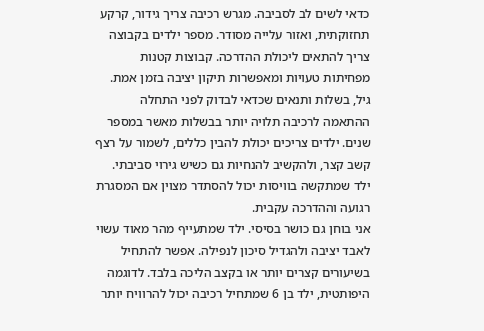כדאי לשים לב לסביבה. מגרש רכיבה צריך גידור, קרקע תחזוקתית, ואזור עלייה מסודר. מספר ילדים בקבוצה צריך להתאים ליכולת ההדרכה. קבוצות קטנות מפחיתות טעויות ומאפשרות תיקון יציבה בזמן אמת.
גיל, בשלות ותנאים שכדאי לבדוק לפני התחלה
ההתאמה לרכיבה תלויה יותר בבשלות מאשר במספר שנים. ילדים צריכים יכולת להבין כללים, לשמור על רצף קשב קצר, ולהקשיב להנחיות גם כשיש גירוי סביבתי. ילד שמתקשה בוויסות יכול להסתדר מצוין אם המסגרת רגועה וההדרכה עקבית.
אני בוחן גם כושר בסיסי. ילד שמתעייף מהר מאוד עשוי לאבד יציבה ולהגדיל סיכון לנפילה. אפשר להתחיל בשיעורים קצרים יותר או בקצב הליכה בלבד. לדוגמה היפותטית, ילד בן 6 שמתחיל רכיבה יכול להרוויח יותר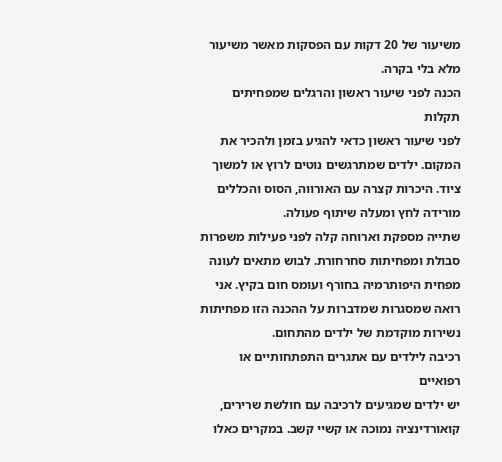משיעור של 20 דקות עם הפסקות מאשר משיעור מלא בלי בקרה.
הכנה לפני שיעור ראשון והרגלים שמפחיתים תקלות
לפני שיעור ראשון כדאי להגיע בזמן ולהכיר את המקום. ילדים שמתרגשים נוטים לרוץ או למשוך ציוד. היכרות קצרה עם האורווה, הסוס והכללים מורידה לחץ ומעלה שיתוף פעולה.
שתייה מספקת וארוחה קלה לפני פעילות משפרות סבולת ומפחיתות סחרחורת. לבוש מתאים לעונה מפחית היפותרמיה בחורף ועומס חום בקיץ. אני רואה שמסגרות שמדברות על ההכנה הזו מפחיתות נשירות מוקדמת של ילדים מהתחום.
רכיבה לילדים עם אתגרים התפתחותיים או רפואיים
יש ילדים שמגיעים לרכיבה עם חולשת שרירים, קואורדינציה נמוכה או קשיי קשב. במקרים כאלו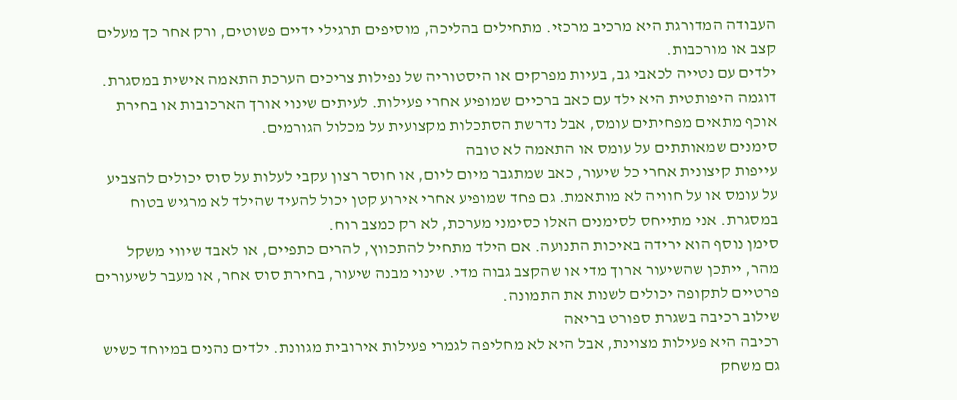העבודה המדורגת היא מרכיב מרכזי. מתחילים בהליכה, מוסיפים תרגילי ידיים פשוטים, ורק אחר כך מעלים קצב או מורכבות.
ילדים עם נטייה לכאבי גב, בעיות מפרקים או היסטוריה של נפילות צריכים הערכת התאמה אישית במסגרת. דוגמה היפותטית היא ילד עם כאב ברכיים שמופיע אחרי פעילות. לעיתים שינוי אורך הארכובות או בחירת אוכף מתאים מפחיתים עומס, אבל נדרשת הסתכלות מקצועית על מכלול הגורמים.
סימנים שמאותתים על עומס או התאמה לא טובה
עייפות קיצונית אחרי כל שיעור, כאב שמתגבר מיום ליום, או חוסר רצון עקבי לעלות על סוס יכולים להצביע על עומס או על חוויה לא מותאמת. גם פחד שמופיע אחרי אירוע קטן יכול להעיד שהילד לא מרגיש בטוח במסגרת. אני מתייחס לסימנים האלו כסימני מערכת, לא רק כמצב רוח.
סימן נוסף הוא ירידה באיכות התנועה. אם הילד מתחיל להתכווץ, להרים כתפיים, או לאבד שיווי משקל מהר, ייתכן שהשיעור ארוך מדי או שהקצב גבוה מדי. שינוי מבנה שיעור, בחירת סוס אחר, או מעבר לשיעורים פרטיים לתקופה יכולים לשנות את התמונה.
שילוב רכיבה בשגרת ספורט בריאה
רכיבה היא פעילות מצוינת, אבל היא לא מחליפה לגמרי פעילות אירובית מגוונת. ילדים נהנים במיוחד כשיש גם משחק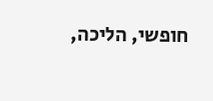חופשי, הליכה,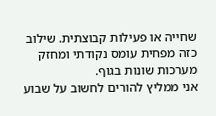שחייה או פעילות קבוצתית. שילוב כזה מפחית עומס נקודתי ומחזק מערכות שונות בגוף.
אני ממליץ להורים לחשוב על שבוע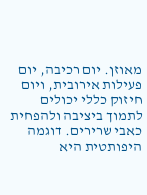מאוזן. יום רכיבה, יום פעילות אירובית, ויום חיזוק כללי יכולים לתמוך ביציבה ולהפחית כאבי שרירים. דוגמה היפותטית היא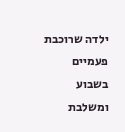ילדה שרוכבת פעמיים בשבוע ומשלבת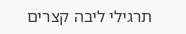תרגילי ליבה קצרים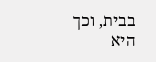בבית, וכך היא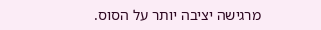מרגישה יציבה יותר על הסוס.